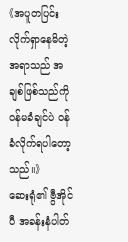《အပူတပြင်း လိုက်ရှာနေမိတဲ့အရာသည် အချစ်ဖြစ်သည်ကို ဝန်မခံချင်ပဲ ဝန်ခံလိုက်ရပါတော့သည်။》
ဆေးရုံ၏ ဗွီအိုင်ပီ အခန်းနံပါတ်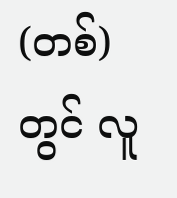(တစ်)တွင် လူ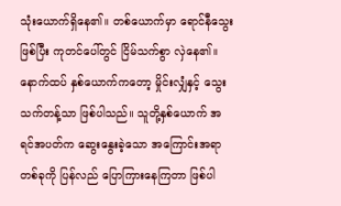သုံးယောက်ရှိနေ၏။ တစ်ယောက်မှာ ရောင်နီသွေးဖြစ်ပြီး ကုတင်ပေါ်တွင် ငြိမ်သက်စွာ လှဲနေ၏။ နောက်ထပ် နှစ်ယောက်ကတော့ မှိုင်းလျှံနှင့် သွေးသက်တန့်သာ ဖြစ်ပါသည်။ သူတို့နှစ်ယောက် အရင်အပတ်က ဆွေးနွေးခဲ့သော အကြောင်းအရာတစ်ခုကို ပြန်လည် ပြောကြားနေကြတာ ဖြစ်ပါ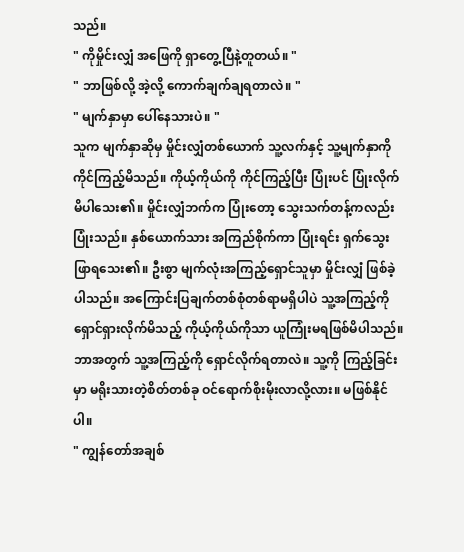သည်။
" ကိုမှိုင်းလျှံ အဖြေကို ရှာတွေ့ပြီနဲ့တူတယ်။ "
" ဘာဖြစ်လို့ အဲ့လို့ ကောက်ချက်ချရတာလဲ။ "
" မျက်နှာမှာ ပေါ်နေသားပဲ။ "
သူက မျက်နှာဆိုမှ မှိုင်းလျှံတစ်ယောက် သူ့လက်နှင့် သူ့မျက်နှာကို ကိုင်ကြည့်မိသည်။ ကိုယ့်ကိုယ်ကို ကိုင်ကြည့်ပြီး ပြုံးပင် ပြုံးလိုက်မိပါသေး၏။ မှိုင်းလျှံဘက်က ပြုံးတော့ သွေးသက်တန့်ကလည်း ပြုံးသည်။ နှစ်ယောက်သား အကြည်စိုက်ကာ ပြုံးရင်း ရှက်သွေးဖြာရသေး၏။ ဦးစွာ မျက်လုံးအကြည့်ရှောင်သူမှာ မှိုင်းလျှံ ဖြစ်ခဲ့ပါသည်။ အကြောင်းပြချက်တစ်စုံတစ်ရာမရှိပါပဲ သူ့အကြည့်ကို ရှောင်ရှားလိုက်မိသည့် ကိုယ့်ကိုယ်ကိုသာ ယူကြုံးမရဖြစ်မိပါသည်။ ဘာအတွက် သူ့အကြည့်ကို ရှောင်လိုက်ရတာလဲ။ သူ့ကို ကြည့်ခြင်းမှာ မရိုးသားတဲ့စိတ်တစ်ခု ဝင်ရောက်စိုးမိုးလာလို့လား။ မဖြစ်နိုင်ပါ။
" ကျွန်တော်အချစ်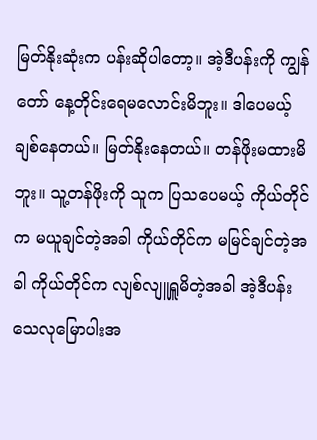မြတ်နိုးဆုံးက ပန်းဆိုပါတော့။ အဲ့ဒီပန်းကို ကျွန်တော် နေ့တိုင်းရေမလောင်းမိဘူး။ ဒါပေမယ့် ချစ်နေတယ်။ မြတ်နိုးနေတယ်။ တန်ဖိုးမထားမိဘူး။ သူ့တန်ဖိုးကို သူက ပြသပေမယ့် ကိုယ်တိုင်က မယူချင်တဲ့အခါ ကိုယ်တိုင်က မမြင်ချင်တဲ့အခါ ကိုယ်တိုင်က လျစ်လျူရှူမိတဲ့အခါ အဲ့ဒီပန်း သေလုမြောပါးအ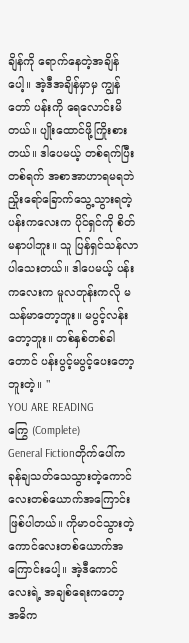ချိန်ကို ရောက်နေတဲ့အချိန်ပေါ့။ အဲ့ဒီအချိန်မှာမှ ကျွန်တော် ပန်းကို ရေလောင်းမိတယ်။ ပျိုးထောင်ဖို့ကြိုးစားတယ်။ ဒါပေမယ့် တစ်ရက်ပြီးတစ်ရက် အစာအာဟာရမရဘဲ ညှိုးရော်ခြောက်သွေ့သွားရတဲ့ ပန်းကလေးက ပိုင်ရှင်ကို စိတ်မနာပါဘူး။ သူ ပြန်ရှင်သန်လာပါသေးတယ်။ ဒါပေမယ့် ပန်းကလေးက မူလတုန်းကလို မသန်မာတော့ဘူး။ မပွင့်လန်းတော့ဘူး။ တစ်နှစ်တစ်ခါတောင် ပန်းပွင့်မပွင့်ပေးတော့ဘူးတဲ့။ "
YOU ARE READING
ကြွေ (Complete)
General Fictionတိုက်ပေါ်က ခုန်ချသတ်သေသွားတဲ့ကောင်လေးတစ်ယောက်အကြောင်းဖြစ်ပါတယ်။ ကိုမာဝင်သွားတဲ့ ကောင်လေးတစ်ယောက်အကြောင်းပေါ့။ အဲ့ဒီကောင်လေးရဲ့ အချစ်ရေးကတော့ အဓိက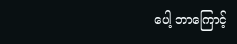ပေါ့ ဘာကြောင့်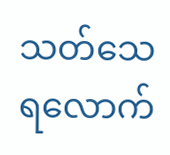သတ်သေရလောက်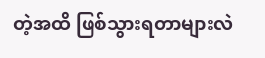တဲ့အထိ ဖြစ်သွားရတာများလဲ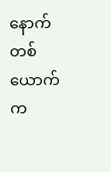နောက်တစ်ယောက်က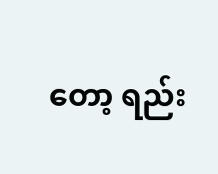တော့ ရည်း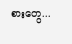စားတွေ...